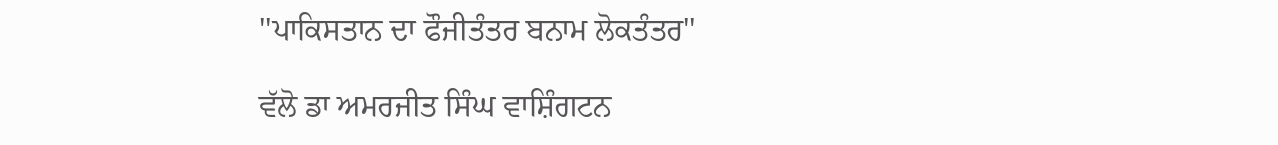''ਪਾਕਿਸਤਾਨ ਦਾ ਫੌਜੀਤੰਤਰ ਬਨਾਮ ਲੋਕਤੰਤਰ''

ਵੱਲੋ ਡਾ ਅਮਰਜੀਤ ਸਿੰਘ ਵਾਸ਼ਿੰਗਟਨ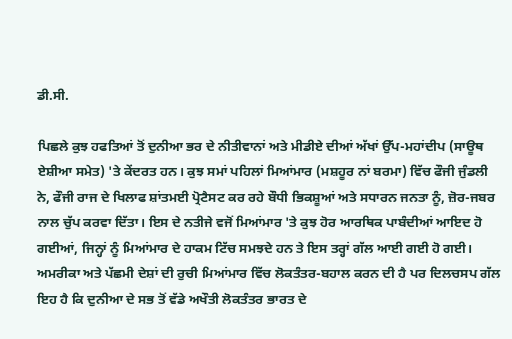ਡੀ.ਸੀ.

ਪਿਛਲੇ ਕੁਝ ਹਫਤਿਆਂ ਤੋਂ ਦੁਨੀਆ ਭਰ ਦੇ ਨੀਤੀਵਾਨਾਂ ਅਤੇ ਮੀਡੀਏ ਦੀਆਂ ਅੱਖਾਂ ਉੱਪ-ਮਹਾਂਦੀਪ (ਸਾਊਥ ਏਸ਼ੀਆ ਸਮੇਤ) 'ਤੇ ਕੇਂਦਰਤ ਹਨ। ਕੁਝ ਸਮਾਂ ਪਹਿਲਾਂ ਮਿਆਂਮਾਰ (ਮਸ਼ਹੂਰ ਨਾਂ ਬਰਮਾ) ਵਿੱਚ ਫੌਜੀ ਜੁੰਡਲੀ ਨੇ, ਫੌਜੀ ਰਾਜ ਦੇ ਖਿਲਾਫ ਸ਼ਾਂਤਮਈ ਪ੍ਰੋਟੈਸਟ ਕਰ ਰਹੇ ਬੌਧੀ ਭਿਕਸ਼ੂਆਂ ਅਤੇ ਸਧਾਰਨ ਜਨਤਾ ਨੂੰ, ਜ਼ੋਰ-ਜਬਰ ਨਾਲ ਚੁੱਪ ਕਰਵਾ ਦਿੱਤਾ। ਇਸ ਦੇ ਨਤੀਜੇ ਵਜੋਂ ਮਿਆਂਮਾਰ 'ਤੇ ਕੁਝ ਹੋਰ ਆਰਥਿਕ ਪਾਬੰਦੀਆਂ ਆਇਦ ਹੋ ਗਈਆਂ, ਜਿਨ੍ਹਾਂ ਨੂੰ ਮਿਆਂਮਾਰ ਦੇ ਹਾਕਮ ਟਿੱਚ ਸਮਝਦੇ ਹਨ ਤੇ ਇਸ ਤਰ੍ਹਾਂ ਗੱਲ ਆਈ ਗਈ ਹੋ ਗਈ। ਅਮਰੀਕਾ ਅਤੇ ਪੱਛਮੀ ਦੇਸ਼ਾਂ ਦੀ ਰੁਚੀ ਮਿਆਂਮਾਰ ਵਿੱਚ ਲੋਕਤੰਤਰ-ਬਹਾਲ ਕਰਨ ਦੀ ਹੈ ਪਰ ਦਿਲਚਸਪ ਗੱਲ ਇਹ ਹੈ ਕਿ ਦੁਨੀਆ ਦੇ ਸਭ ਤੋਂ ਵੱਡੇ ਅਖੌਤੀ ਲੋਕਤੰਤਰ ਭਾਰਤ ਦੇ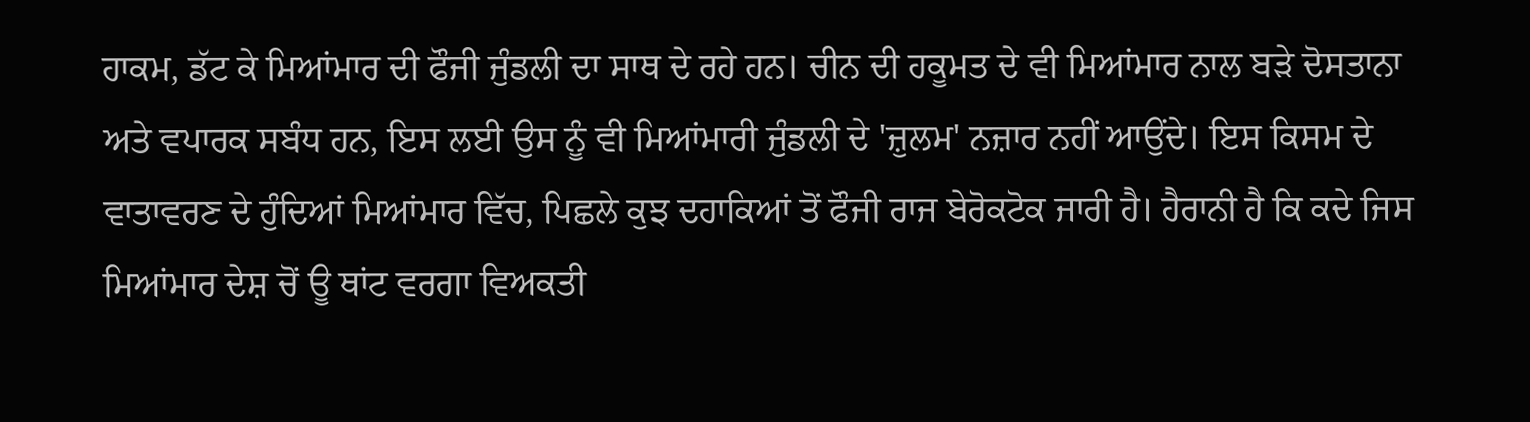ਹਾਕਮ, ਡੱਟ ਕੇ ਮਿਆਂਮਾਰ ਦੀ ਫੌਜੀ ਜੁੰਡਲੀ ਦਾ ਸਾਥ ਦੇ ਰਹੇ ਹਨ। ਚੀਨ ਦੀ ਹਕੂਮਤ ਦੇ ਵੀ ਮਿਆਂਮਾਰ ਨਾਲ ਬੜੇ ਦੋਸਤਾਨਾ ਅਤੇ ਵਪਾਰਕ ਸਬੰਧ ਹਨ, ਇਸ ਲਈ ਉਸ ਨੂੰ ਵੀ ਮਿਆਂਮਾਰੀ ਜੁੰਡਲੀ ਦੇ 'ਜ਼ੁਲਮ' ਨਜ਼ਾਰ ਨਹੀਂ ਆਉਂਦੇ। ਇਸ ਕਿਸਮ ਦੇ ਵਾਤਾਵਰਣ ਦੇ ਹੁੰਦਿਆਂ ਮਿਆਂਮਾਰ ਵਿੱਚ, ਪਿਛਲੇ ਕੁਝ ਦਹਾਕਿਆਂ ਤੋਂ ਫੌਜੀ ਰਾਜ ਬੇਰੋਕਟੋਕ ਜਾਰੀ ਹੈ। ਹੈਰਾਨੀ ਹੈ ਕਿ ਕਦੇ ਜਿਸ ਮਿਆਂਮਾਰ ਦੇਸ਼ ਚੋਂ ਊ ਥਾਂਟ ਵਰਗਾ ਵਿਅਕਤੀ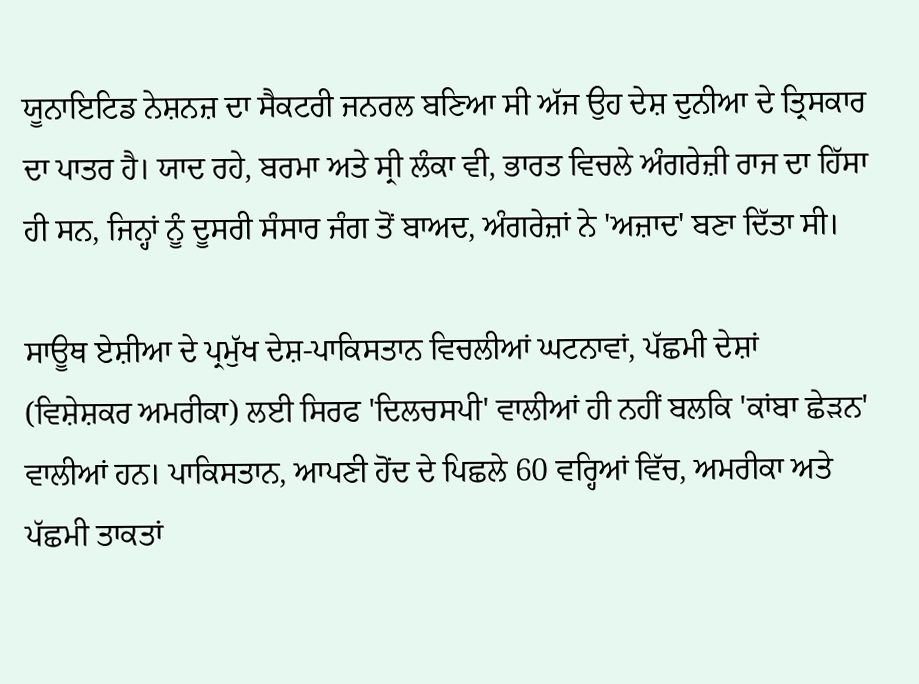ਯੂਨਾਇਟਿਡ ਨੇਸ਼ਨਜ਼ ਦਾ ਸੈਕਟਰੀ ਜਨਰਲ ਬਣਿਆ ਸੀ ਅੱਜ ਉਹ ਦੇਸ਼ ਦੁਨੀਆ ਦੇ ਤ੍ਰਿਸਕਾਰ ਦਾ ਪਾਤਰ ਹੈ। ਯਾਦ ਰਹੇ, ਬਰਮਾ ਅਤੇ ਸ੍ਰੀ ਲੰਕਾ ਵੀ, ਭਾਰਤ ਵਿਚਲੇ ਅੰਗਰੇਜ਼ੀ ਰਾਜ ਦਾ ਹਿੱਸਾ ਹੀ ਸਨ, ਜਿਨ੍ਹਾਂ ਨੂੰ ਦੂਸਰੀ ਸੰਸਾਰ ਜੰਗ ਤੋਂ ਬਾਅਦ, ਅੰਗਰੇਜ਼ਾਂ ਨੇ 'ਅਜ਼ਾਦ' ਬਣਾ ਦਿੱਤਾ ਸੀ।

ਸਾਊਥ ਏਸ਼ੀਆ ਦੇ ਪ੍ਰਮੁੱਖ ਦੇਸ਼-ਪਾਕਿਸਤਾਨ ਵਿਚਲੀਆਂ ਘਟਨਾਵਾਂ, ਪੱਛਮੀ ਦੇਸ਼ਾਂ (ਵਿਸ਼ੇਸ਼ਕਰ ਅਮਰੀਕਾ) ਲਈ ਸਿਰਫ 'ਦਿਲਚਸਪੀ' ਵਾਲੀਆਂ ਹੀ ਨਹੀਂ ਬਲਕਿ 'ਕਾਂਬਾ ਛੇੜਨ' ਵਾਲੀਆਂ ਹਨ। ਪਾਕਿਸਤਾਨ, ਆਪਣੀ ਹੋਂਦ ਦੇ ਪਿਛਲੇ 60 ਵਰ੍ਹਿਆਂ ਵਿੱਚ, ਅਮਰੀਕਾ ਅਤੇ ਪੱਛਮੀ ਤਾਕਤਾਂ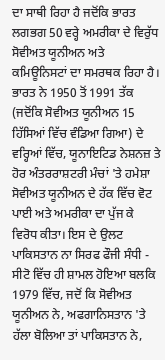ਦਾ ਸਾਥੀ ਰਿਹਾ ਹੈ ਜਦੋਂਕਿ ਭਾਰਤ ਲਗਭਗ 50 ਵਰ੍ਹੇ ਅਮਰੀਕਾ ਦੇ ਵਿਰੁੱਧ ਸੋਵੀਅਤ ਯੂਨੀਅਨ ਅਤੇ ਕਮਿਊਨਿਸਟਾਂ ਦਾ ਸਮਰਥਕ ਰਿਹਾ ਹੈ। ਭਾਰਤ ਨੇ 1950 ਤੋਂ 1991 ਤੱਕ (ਜਦੋਂਕਿ ਸੋਵੀਅਤ ਯੂਨੀਅਨ 15 ਹਿੱਸਿਆਂ ਵਿੱਚ ਵੰਡਿਆ ਗਿਆ) ਦੇ ਵਰ੍ਹਿਆਂ ਵਿੱਚ, ਯੂਨਾਇਟਿਡ ਨੇਸ਼ਨਜ਼ ਤੇ ਹੋਰ ਅੰਤਰਰਾਸ਼ਟਰੀ ਮੰਚਾਂ 'ਤੇ ਹਮੇਸ਼ਾ ਸੋਵੀਅਤ ਯੂਨੀਅਨ ਦੇ ਹੱਕ ਵਿੱਚ ਵੋਟ ਪਾਈ ਅਤੇ ਅਮਰੀਕਾ ਦਾ ਪੁੱਜ ਕੇ ਵਿਰੋਧ ਕੀਤਾ। ਇਸ ਦੇ ਉਲਟ ਪਾਕਿਸਤਾਨ ਨਾ ਸਿਰਫ ਫੌਜੀ ਸੰਧੀ - ਸੀਟੋ ਵਿੱਚ ਹੀ ਸ਼ਾਮਲ ਹੋਇਆ ਬਲਕਿ 1979 ਵਿੱਚ, ਜਦੋਂ ਕਿ ਸੋਵੀਅਤ ਯੂਨੀਅਨ ਨੇ, ਅਫਗਾਨਿਸਤਾਨ 'ਤੇ ਹੱਲਾ ਬੋਲਿਆ ਤਾਂ ਪਾਕਿਸਤਾਨ ਨੇ,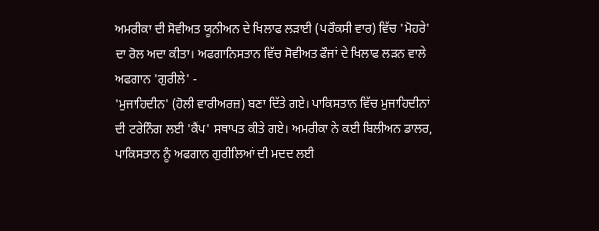ਅਮਰੀਕਾ ਦੀ ਸੋਵੀਅਤ ਯੂਨੀਅਨ ਦੇ ਖਿਲਾਫ ਲੜਾਈ (ਪਰੌਕਸੀ ਵਾਰ) ਵਿੱਚ 'ਮੋਹਰੇ' ਦਾ ਰੋਲ ਅਦਾ ਕੀਤਾ। ਅਫਗਾਨਿਸਤਾਨ ਵਿੱਚ ਸੋਵੀਅਤ ਫੌਜਾਂ ਦੇ ਖਿਲਾਫ ਲੜਨ ਵਾਲੇ ਅਫਗਾਨ 'ਗੁਰੀਲੇ' -
'ਮੁਜਾਹਿਦੀਨ' (ਹੋਲੀ ਵਾਰੀਅਰਜ਼) ਬਣਾ ਦਿੱਤੇ ਗਏ। ਪਾਕਿਸਤਾਨ ਵਿੱਚ ਮੁਜਾਹਿਦੀਨਾਂ ਦੀ ਟਰੇਨਿੰਗ ਲਈ 'ਕੈਂਪ' ਸਥਾਪਤ ਕੀਤੇ ਗਏ। ਅਮਰੀਕਾ ਨੇ ਕਈ ਬਿਲੀਅਨ ਡਾਲਰ, ਪਾਕਿਸਤਾਨ ਨੂੰ ਅਫਗਾਨ ਗੁਰੀਲਿਆਂ ਦੀ ਮਦਦ ਲਈ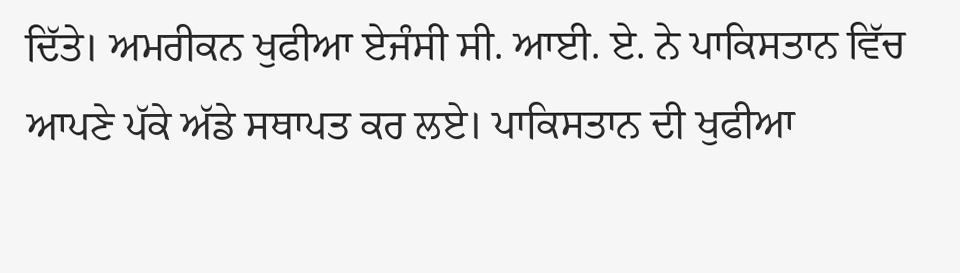ਦਿੱਤੇ। ਅਮਰੀਕਨ ਖੁਫੀਆ ਏਜੰਸੀ ਸੀ. ਆਈ. ਏ. ਨੇ ਪਾਕਿਸਤਾਨ ਵਿੱਚ ਆਪਣੇ ਪੱਕੇ ਅੱਡੇ ਸਥਾਪਤ ਕਰ ਲਏ। ਪਾਕਿਸਤਾਨ ਦੀ ਖੁਫੀਆ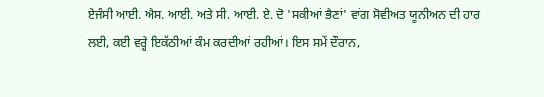ਏਜੰਸੀ ਆਈ. ਐਸ. ਆਈ. ਅਤੇ ਸੀ. ਆਈ. ਏ. ਦੋ 'ਸਕੀਆਂ ਭੈਣਾਂ' ਵਾਂਗ ਸੋਵੀਅਤ ਯੂਨੀਅਨ ਦੀ ਹਾਰ ਲਈ, ਕਈ ਵਰ੍ਹੇ ਇਕੱਠੀਆਂ ਕੰਮ ਕਰਦੀਆਂ ਰਹੀਆਂ। ਇਸ ਸਮੇਂ ਦੌਰਾਨ,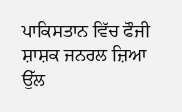ਪਾਕਿਸਤਾਨ ਵਿੱਚ ਫੌਜੀ ਸ਼ਾਸ਼ਕ ਜਨਰਲ ਜ਼ਿਆ ਉੱਲ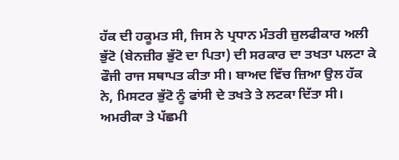ਹੱਕ ਦੀ ਹਕੂਮਤ ਸੀ, ਜਿਸ ਨੇ ਪ੍ਰਧਾਨ ਮੰਤਰੀ ਜ਼ੁਲਫੀਕਾਰ ਅਲੀ ਭੁੱਟੋ (ਬੇਨਜ਼ੀਰ ਭੁੱਟੋ ਦਾ ਪਿਤਾ) ਦੀ ਸਰਕਾਰ ਦਾ ਤਖਤਾ ਪਲਟਾ ਕੇ ਫੌਜੀ ਰਾਜ ਸਥਾਪਤ ਕੀਤਾ ਸੀ। ਬਾਅਦ ਵਿੱਚ ਜ਼ਿਆ ਉਲ ਹੱਕ ਨੇ, ਮਿਸਟਰ ਭੁੱਟੋ ਨੂੰ ਫਾਂਸੀ ਦੇ ਤਖਤੇ ਤੇ ਲਟਕਾ ਦਿੱਤਾ ਸੀ। ਅਮਰੀਕਾ ਤੇ ਪੱਛਮੀ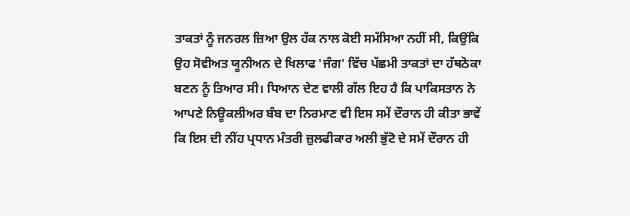ਤਾਕਤਾਂ ਨੂੰ ਜਨਰਲ ਜ਼ਿਆ ਉਲ ਹੱਕ ਨਾਲ ਕੋਈ ਸਮੱਸਿਆ ਨਹੀਂ ਸੀ, ਕਿਉਂਕਿ ਉਹ ਸੋਵੀਅਤ ਯੂਨੀਅਨ ਦੇ ਖਿਲਾਫ 'ਜੰਗ' ਵਿੱਚ ਪੱਛਮੀ ਤਾਕਤਾਂ ਦਾ ਹੱਥਠੋਕਾ ਬਣਨ ਨੂੰ ਤਿਆਰ ਸੀ। ਧਿਆਨ ਦੇਣ ਵਾਲੀ ਗੱਲ ਇਹ ਹੈ ਕਿ ਪਾਕਿਸਤਾਨ ਨੇ ਆਪਣੇ ਨਿਊਕਲੀਅਰ ਬੰਬ ਦਾ ਨਿਰਮਾਣ ਵੀ ਇਸ ਸਮੇਂ ਦੌਰਾਨ ਹੀ ਕੀਤਾ ਭਾਵੇਂ ਕਿ ਇਸ ਦੀ ਨੀਂਹ ਪ੍ਰਧਾਨ ਮੰਤਰੀ ਜ਼ੁਲਫੀਕਾਰ ਅਲੀ ਭੁੱਟੋ ਦੇ ਸਮੇਂ ਦੌਰਾਨ ਹੀ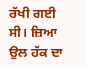ਰੱਖੀ ਗਈ ਸੀ। ਜ਼ਿਆ ਉਲ ਹੱਕ ਦਾ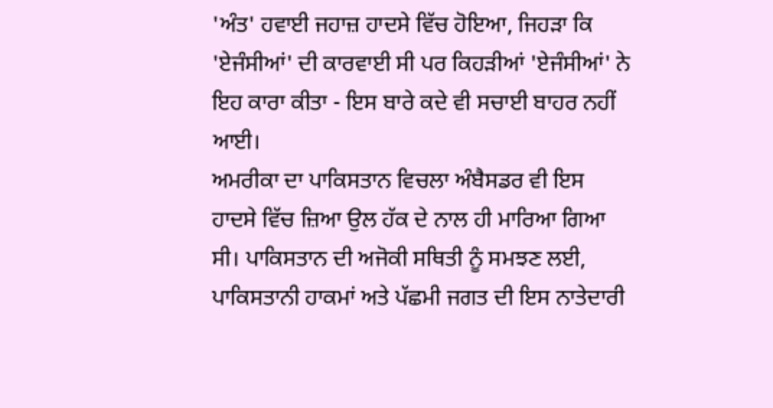'ਅੰਤ' ਹਵਾਈ ਜਹਾਜ਼ ਹਾਦਸੇ ਵਿੱਚ ਹੋਇਆ, ਜਿਹੜਾ ਕਿ 'ਏਜੰਸੀਆਂ' ਦੀ ਕਾਰਵਾਈ ਸੀ ਪਰ ਕਿਹੜੀਆਂ 'ਏਜੰਸੀਆਂ' ਨੇ ਇਹ ਕਾਰਾ ਕੀਤਾ - ਇਸ ਬਾਰੇ ਕਦੇ ਵੀ ਸਚਾਈ ਬਾਹਰ ਨਹੀਂ ਆਈ।
ਅਮਰੀਕਾ ਦਾ ਪਾਕਿਸਤਾਨ ਵਿਚਲਾ ਅੰਬੈਸਡਰ ਵੀ ਇਸ ਹਾਦਸੇ ਵਿੱਚ ਜ਼ਿਆ ਉਲ ਹੱਕ ਦੇ ਨਾਲ ਹੀ ਮਾਰਿਆ ਗਿਆ ਸੀ। ਪਾਕਿਸਤਾਨ ਦੀ ਅਜੋਕੀ ਸਥਿਤੀ ਨੂੰ ਸਮਝਣ ਲਈ, ਪਾਕਿਸਤਾਨੀ ਹਾਕਮਾਂ ਅਤੇ ਪੱਛਮੀ ਜਗਤ ਦੀ ਇਸ ਨਾਤੇਦਾਰੀ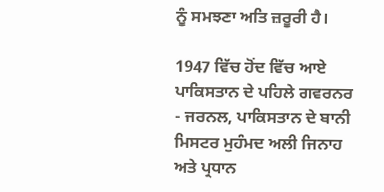ਨੂੰ ਸਮਝਣਾ ਅਤਿ ਜ਼ਰੂਰੀ ਹੈ।

1947 ਵਿੱਚ ਹੋਂਦ ਵਿੱਚ ਆਏ ਪਾਕਿਸਤਾਨ ਦੇ ਪਹਿਲੇ ਗਵਰਨਰ - ਜਰਨਲ, ਪਾਕਿਸਤਾਨ ਦੇ ਬਾਨੀ ਮਿਸਟਰ ਮੁਹੰਮਦ ਅਲੀ ਜਿਨਾਹ ਅਤੇ ਪ੍ਰਧਾਨ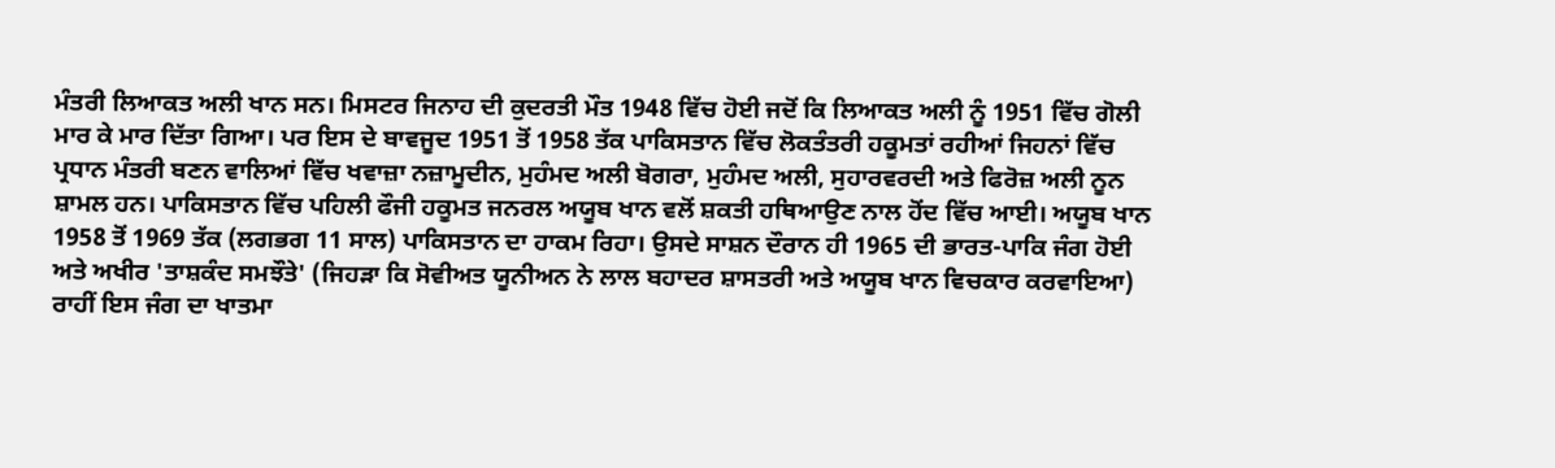ਮੰਤਰੀ ਲਿਆਕਤ ਅਲੀ ਖਾਨ ਸਨ। ਮਿਸਟਰ ਜਿਨਾਹ ਦੀ ਕੁਦਰਤੀ ਮੌਤ 1948 ਵਿੱਚ ਹੋਈ ਜਦੋਂ ਕਿ ਲਿਆਕਤ ਅਲੀ ਨੂੰ 1951 ਵਿੱਚ ਗੋਲੀ ਮਾਰ ਕੇ ਮਾਰ ਦਿੱਤਾ ਗਿਆ। ਪਰ ਇਸ ਦੇ ਬਾਵਜੂਦ 1951 ਤੋਂ 1958 ਤੱਕ ਪਾਕਿਸਤਾਨ ਵਿੱਚ ਲੋਕਤੰਤਰੀ ਹਕੂਮਤਾਂ ਰਹੀਆਂ ਜਿਹਨਾਂ ਵਿੱਚ ਪ੍ਰਧਾਨ ਮੰਤਰੀ ਬਣਨ ਵਾਲਿਆਂ ਵਿੱਚ ਖਵਾਜ਼ਾ ਨਜ਼ਾਮੂਦੀਨ, ਮੁਹੰਮਦ ਅਲੀ ਬੋਗਰਾ, ਮੁਹੰਮਦ ਅਲੀ, ਸੁਹਾਰਵਰਦੀ ਅਤੇ ਫਿਰੋਜ਼ ਅਲੀ ਨੂਨ ਸ਼ਾਮਲ ਹਨ। ਪਾਕਿਸਤਾਨ ਵਿੱਚ ਪਹਿਲੀ ਫੌਜੀ ਹਕੂਮਤ ਜਨਰਲ ਅਯੂਬ ਖਾਨ ਵਲੋਂ ਸ਼ਕਤੀ ਹਥਿਆਉਣ ਨਾਲ ਹੋਂਦ ਵਿੱਚ ਆਈ। ਅਯੂਬ ਖਾਨ 1958 ਤੋਂ 1969 ਤੱਕ (ਲਗਭਗ 11 ਸਾਲ) ਪਾਕਿਸਤਾਨ ਦਾ ਹਾਕਮ ਰਿਹਾ। ਉਸਦੇ ਸਾਸ਼ਨ ਦੌਰਾਨ ਹੀ 1965 ਦੀ ਭਾਰਤ-ਪਾਕਿ ਜੰਗ ਹੋਈ ਅਤੇ ਅਖੀਰ 'ਤਾਸ਼ਕੰਦ ਸਮਝੌਤੇ' (ਜਿਹੜਾ ਕਿ ਸੋਵੀਅਤ ਯੂਨੀਅਨ ਨੇ ਲਾਲ ਬਹਾਦਰ ਸ਼ਾਸਤਰੀ ਅਤੇ ਅਯੂਬ ਖਾਨ ਵਿਚਕਾਰ ਕਰਵਾਇਆ) ਰਾਹੀਂ ਇਸ ਜੰਗ ਦਾ ਖਾਤਮਾ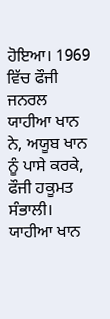ਹੋਇਆ। 1969 ਵਿੱਚ ਫੌਜੀ ਜਨਰਲ ਯਾਹੀਆ ਖਾਨ ਨੇ, ਅਯੂਬ ਖਾਨ ਨੂੰ ਪਾਸੇ ਕਰਕੇ, ਫੌਜੀ ਹਕੂਮਤ ਸੰਭਾਲੀ। ਯਾਹੀਆ ਖਾਨ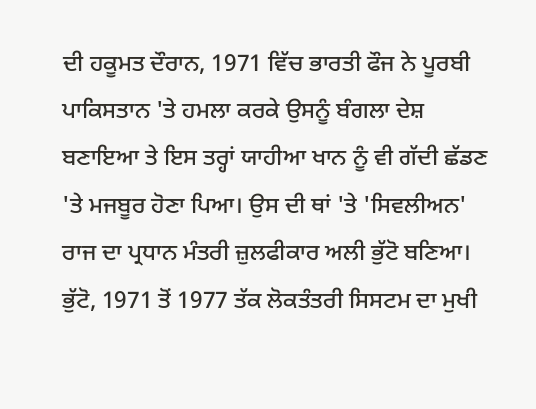ਦੀ ਹਕੂਮਤ ਦੌਰਾਨ, 1971 ਵਿੱਚ ਭਾਰਤੀ ਫੌਜ ਨੇ ਪੂਰਬੀ ਪਾਕਿਸਤਾਨ 'ਤੇ ਹਮਲਾ ਕਰਕੇ ਉਸਨੂੰ ਬੰਗਲਾ ਦੇਸ਼ ਬਣਾਇਆ ਤੇ ਇਸ ਤਰ੍ਹਾਂ ਯਾਹੀਆ ਖਾਨ ਨੂੰ ਵੀ ਗੱਦੀ ਛੱਡਣ 'ਤੇ ਮਜਬੂਰ ਹੋਣਾ ਪਿਆ। ਉਸ ਦੀ ਥਾਂ 'ਤੇ 'ਸਿਵਲੀਅਨ' ਰਾਜ ਦਾ ਪ੍ਰਧਾਨ ਮੰਤਰੀ ਜ਼ੁਲਫੀਕਾਰ ਅਲੀ ਭੁੱਟੋ ਬਣਿਆ। ਭੁੱਟੋ, 1971 ਤੋਂ 1977 ਤੱਕ ਲੋਕਤੰਤਰੀ ਸਿਸਟਮ ਦਾ ਮੁਖੀ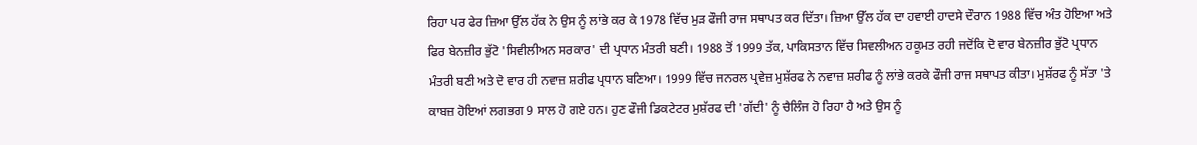ਰਿਹਾ ਪਰ ਫੇਰ ਜ਼ਿਆ ਉੱਲ ਹੱਕ ਨੇ ਉਸ ਨੂੰ ਲਾਂਭੇ ਕਰ ਕੇ 1978 ਵਿੱਚ ਮੁੜ ਫੌਜੀ ਰਾਜ ਸਥਾਪਤ ਕਰ ਦਿੱਤਾ। ਜ਼ਿਆ ਉੱਲ ਹੱਕ ਦਾ ਹਵਾਈ ਹਾਦਸੇ ਦੌਰਾਨ 1988 ਵਿੱਚ ਅੰਤ ਹੋਇਆ ਅਤੇ ਫਿਰ ਬੇਨਜ਼ੀਰ ਭੁੱਟੋ 'ਸਿਵੀਲੀਅਨ ਸਰਕਾਰ' ਦੀ ਪ੍ਰਧਾਨ ਮੰਤਰੀ ਬਣੀ। 1988 ਤੋਂ 1999 ਤੱਕ, ਪਾਕਿਸਤਾਨ ਵਿੱਚ ਸਿਵਲੀਅਨ ਹਕੂਮਤ ਰਹੀ ਜਦੋਂਕਿ ਦੋ ਵਾਰ ਬੇਨਜ਼ੀਰ ਭੁੱਟੋ ਪ੍ਰਧਾਨ ਮੰਤਰੀ ਬਣੀ ਅਤੇ ਦੋ ਵਾਰ ਹੀ ਨਵਾਜ਼ ਸ਼ਰੀਫ ਪ੍ਰਧਾਨ ਬਣਿਆ। 1999 ਵਿੱਚ ਜਨਰਲ ਪ੍ਰਵੇਜ਼ ਮੁਸ਼ੱਰਫ ਨੇ ਨਵਾਜ਼ ਸ਼ਰੀਫ ਨੂੰ ਲਾਂਭੇ ਕਰਕੇ ਫੌਜੀ ਰਾਜ ਸਥਾਪਤ ਕੀਤਾ। ਮੁਸ਼ੱਰਫ ਨੂੰ ਸੱਤਾ 'ਤੇ ਕਾਬਜ਼ ਹੋਇਆਂ ਲਗਭਗ 9 ਸਾਲ ਹੋ ਗਏ ਹਨ। ਹੁਣ ਫੌਜੀ ਡਿਕਟੇਟਰ ਮੁਸ਼ੱਰਫ ਦੀ 'ਗੱਦੀ' ਨੂੰ ਚੈਲਿੰਜ ਹੋ ਰਿਹਾ ਹੈ ਅਤੇ ਉਸ ਨੂੰ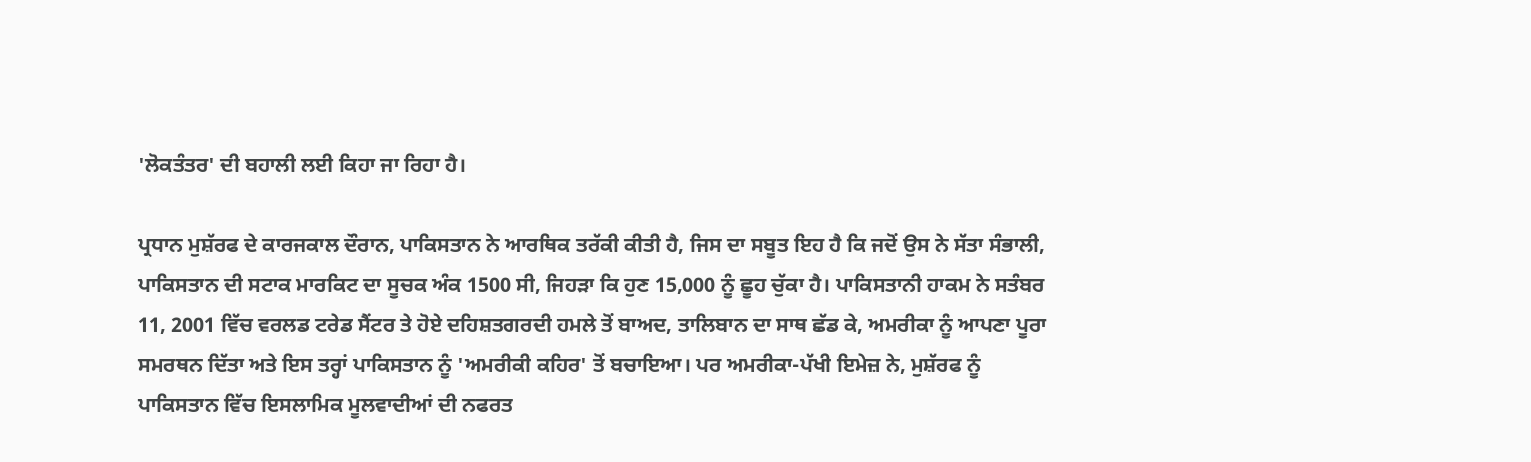'ਲੋਕਤੰਤਰ' ਦੀ ਬਹਾਲੀ ਲਈ ਕਿਹਾ ਜਾ ਰਿਹਾ ਹੈ।

ਪ੍ਰਧਾਨ ਮੁਸ਼ੱਰਫ ਦੇ ਕਾਰਜਕਾਲ ਦੌਰਾਨ, ਪਾਕਿਸਤਾਨ ਨੇ ਆਰਥਿਕ ਤਰੱਕੀ ਕੀਤੀ ਹੈ, ਜਿਸ ਦਾ ਸਬੂਤ ਇਹ ਹੈ ਕਿ ਜਦੋਂ ਉਸ ਨੇ ਸੱਤਾ ਸੰਭਾਲੀ, ਪਾਕਿਸਤਾਨ ਦੀ ਸਟਾਕ ਮਾਰਕਿਟ ਦਾ ਸੂਚਕ ਅੰਕ 1500 ਸੀ, ਜਿਹੜਾ ਕਿ ਹੁਣ 15,000 ਨੂੰ ਛੂਹ ਚੁੱਕਾ ਹੈ। ਪਾਕਿਸਤਾਨੀ ਹਾਕਮ ਨੇ ਸਤੰਬਰ 11, 2001 ਵਿੱਚ ਵਰਲਡ ਟਰੇਡ ਸੈਂਟਰ ਤੇ ਹੋਏ ਦਹਿਸ਼ਤਗਰਦੀ ਹਮਲੇ ਤੋਂ ਬਾਅਦ, ਤਾਲਿਬਾਨ ਦਾ ਸਾਥ ਛੱਡ ਕੇ, ਅਮਰੀਕਾ ਨੂੰ ਆਪਣਾ ਪੂਰਾ ਸਮਰਥਨ ਦਿੱਤਾ ਅਤੇ ਇਸ ਤਰ੍ਹਾਂ ਪਾਕਿਸਤਾਨ ਨੂੰ 'ਅਮਰੀਕੀ ਕਹਿਰ' ਤੋਂ ਬਚਾਇਆ। ਪਰ ਅਮਰੀਕਾ-ਪੱਖੀ ਇਮੇਜ਼ ਨੇ, ਮੁਸ਼ੱਰਫ ਨੂੰ ਪਾਕਿਸਤਾਨ ਵਿੱਚ ਇਸਲਾਮਿਕ ਮੂਲਵਾਦੀਆਂ ਦੀ ਨਫਰਤ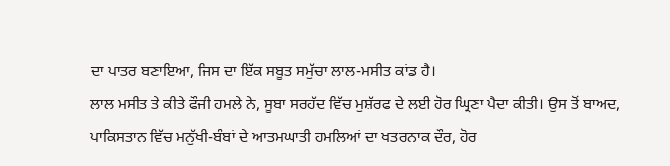ਦਾ ਪਾਤਰ ਬਣਾਇਆ, ਜਿਸ ਦਾ ਇੱਕ ਸਬੂਤ ਸਮੁੱਚਾ ਲਾਲ-ਮਸੀਤ ਕਾਂਡ ਹੈ।
ਲਾਲ ਮਸੀਤ ਤੇ ਕੀਤੇ ਫੌਜੀ ਹਮਲੇ ਨੇ, ਸੂਬਾ ਸਰਹੱਦ ਵਿੱਚ ਮੁਸ਼ੱਰਫ ਦੇ ਲਈ ਹੋਰ ਘ੍ਰਿਣਾ ਪੈਦਾ ਕੀਤੀ। ਉਸ ਤੋਂ ਬਾਅਦ, ਪਾਕਿਸਤਾਨ ਵਿੱਚ ਮਨੁੱਖੀ-ਬੰਬਾਂ ਦੇ ਆਤਮਘਾਤੀ ਹਮਲਿਆਂ ਦਾ ਖਤਰਨਾਕ ਦੌਰ, ਹੋਰ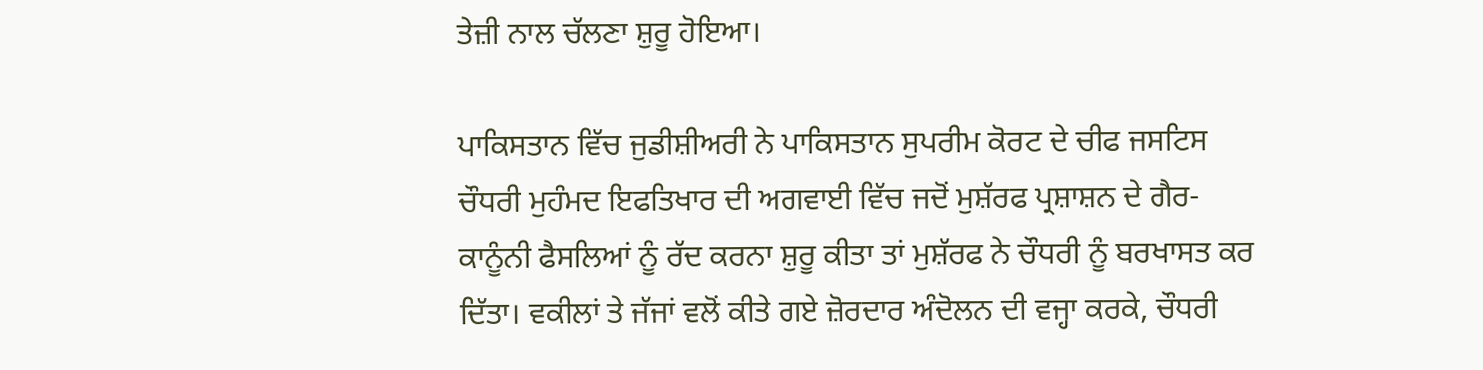ਤੇਜ਼ੀ ਨਾਲ ਚੱਲਣਾ ਸ਼ੁਰੂ ਹੋਇਆ।

ਪਾਕਿਸਤਾਨ ਵਿੱਚ ਜੁਡੀਸ਼ੀਅਰੀ ਨੇ ਪਾਕਿਸਤਾਨ ਸੁਪਰੀਮ ਕੋਰਟ ਦੇ ਚੀਫ ਜਸਟਿਸ ਚੌਧਰੀ ਮੁਹੰਮਦ ਇਫਤਿਖਾਰ ਦੀ ਅਗਵਾਈ ਵਿੱਚ ਜਦੋਂ ਮੁਸ਼ੱਰਫ ਪ੍ਰਸ਼ਾਸ਼ਨ ਦੇ ਗੈਰ-ਕਾਨੂੰਨੀ ਫੈਸਲਿਆਂ ਨੂੰ ਰੱਦ ਕਰਨਾ ਸ਼ੁਰੂ ਕੀਤਾ ਤਾਂ ਮੁਸ਼ੱਰਫ ਨੇ ਚੌਧਰੀ ਨੂੰ ਬਰਖਾਸਤ ਕਰ ਦਿੱਤਾ। ਵਕੀਲਾਂ ਤੇ ਜੱਜਾਂ ਵਲੋਂ ਕੀਤੇ ਗਏ ਜ਼ੋਰਦਾਰ ਅੰਦੋਲਨ ਦੀ ਵਜ੍ਹਾ ਕਰਕੇ, ਚੌਧਰੀ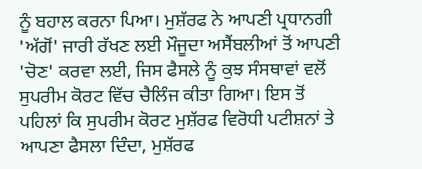ਨੂੰ ਬਹਾਲ ਕਰਨਾ ਪਿਆ। ਮੁਸ਼ੱਰਫ ਨੇ ਆਪਣੀ ਪ੍ਰਧਾਨਗੀ 'ਅੱਗੋਂ' ਜਾਰੀ ਰੱਖਣ ਲਈ ਮੌਜੂਦਾ ਅਸੈਂਬਲੀਆਂ ਤੋਂ ਆਪਣੀ 'ਚੋਣ' ਕਰਵਾ ਲਈ, ਜਿਸ ਫੈਸਲੇ ਨੂੰ ਕੁਝ ਸੰਸਥਾਵਾਂ ਵਲੋਂ ਸੁਪਰੀਮ ਕੋਰਟ ਵਿੱਚ ਚੈਲਿੰਜ ਕੀਤਾ ਗਿਆ। ਇਸ ਤੋਂ ਪਹਿਲਾਂ ਕਿ ਸੁਪਰੀਮ ਕੋਰਟ ਮੁਸ਼ੱਰਫ ਵਿਰੋਧੀ ਪਟੀਸ਼ਨਾਂ ਤੇ ਆਪਣਾ ਫੈਸਲਾ ਦਿੰਦਾ, ਮੁਸ਼ੱਰਫ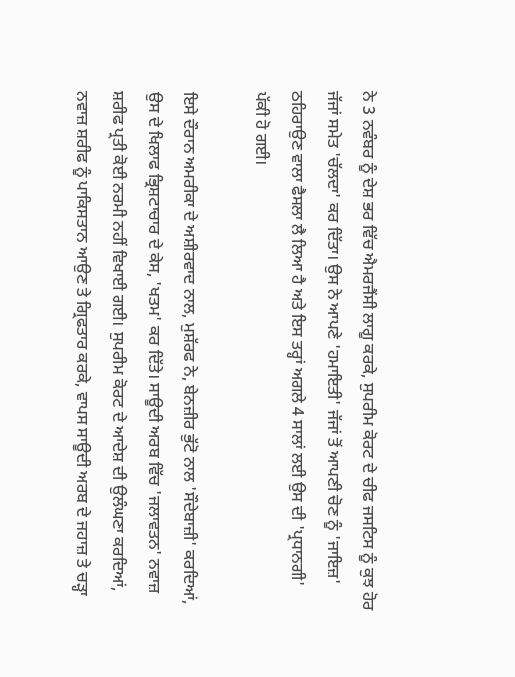ਨੇ 3 ਨਵੰਬਰ ਨੂੰ ਦੇਸ਼ ਭਰ ਵਿੱਚ ਐਮਰਜੈਂਸੀ ਲਾਗੂ ਕਰਕੇ, ਸੁਪਰੀਮ ਕੋਰਟ ਦੇ ਚੀਫ ਜਸਟਿਸ ਨੂੰ ਕੁਝ ਹੋਰ ਜੱਜਾਂ ਸਮੇਤ 'ਚੱਲਦਾ' ਕਰ ਦਿੱਤਾ। ਉਸ ਨੇ ਆਪਣੇ 'ਹਮਾਇਤੀ' ਜੱਜਾਂ ਤੋਂ ਆਪਣੀ ਚੋਣ ਨੂੰ 'ਜਾਇਜ਼' ਠਹਿਰਾਉਣ ਵਾਲਾ ਫੈਸਲਾ ਲੈ ਲਿਆ ਹੈ ਅਤੇ ਇਸ ਤਰ੍ਹਾਂ ਅਗਲੇ 4 ਸਾਲਾਂ ਲਈ ਉਸ ਦੀ 'ਪ੍ਰਧਾਨਗੀ' ਪੱਕੀ ਹੋ ਗਈ।

ਇਸੇ ਦੌਰਾਨ ਅਮਰੀਕਾ ਦੇ ਅਸ਼ੀਰਵਾਦ ਨਾਲ, ਮੁਸ਼ੱਰਫ ਨੇ, ਬੇਨਜ਼ੀਰ ਭੁੱਟੋ ਨਾਲ 'ਸੌਦੇਬਾਜ਼ੀ' ਕਰਦਿਆਂ, ਉਸ ਦੇ ਖਿਲਾਫ ਭ੍ਰਿਸ਼ਟਾਚਾਰ ਦੇ ਕੇਸ, 'ਖਤਮ' ਕਰ ਦਿੱਤੇ। ਸਾਊਦੀ ਅਰਬ ਵਿੱਚ 'ਜਲਾਵਤਨ' ਨਵਾਜ਼ ਸ਼ਰੀਫ ਪ੍ਰਤੀ ਕੋਈ ਨਰਮੀ ਨਹੀਂ ਵਿਖਾਈ ਗਈ। ਸੁਪਰੀਮ ਕੋਰਟ ਦੇ ਆਦੇਸ਼ ਦੀ ਉਲੰਘਣਾ ਕਰਦਿਆਂ, ਨਵਾਜ਼ ਸ਼ਰੀਫ ਨੂੰ ਪਾਕਿਸਤਾਨ ਆਉਣ ਤੇ ਗ੍ਰਿਫਤਾਰ ਕਰਕੇ, ਵਾਪਸ ਸਾਊਦੀ ਅਰਬ ਦੇ ਜਹਾਜ਼ ਤੇ ਚੜ੍ਹਾ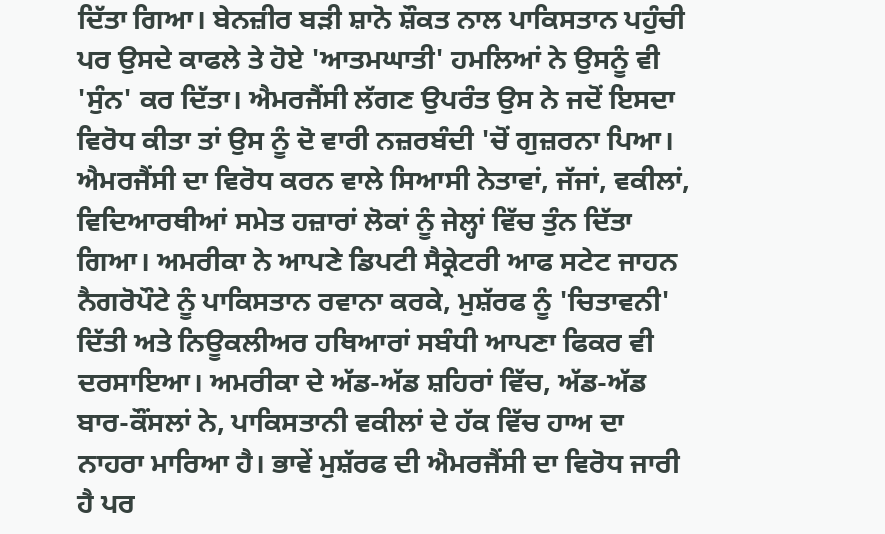ਦਿੱਤਾ ਗਿਆ। ਬੇਨਜ਼ੀਰ ਬੜੀ ਸ਼ਾਨੋ ਸ਼ੌਕਤ ਨਾਲ ਪਾਕਿਸਤਾਨ ਪਹੁੰਚੀ ਪਰ ਉਸਦੇ ਕਾਫਲੇ ਤੇ ਹੋਏ 'ਆਤਮਘਾਤੀ' ਹਮਲਿਆਂ ਨੇ ਉਸਨੂੰ ਵੀ 'ਸੁੰਨ' ਕਰ ਦਿੱਤਾ। ਐਮਰਜੈਂਸੀ ਲੱਗਣ ਉਪਰੰਤ ਉਸ ਨੇ ਜਦੋਂ ਇਸਦਾ ਵਿਰੋਧ ਕੀਤਾ ਤਾਂ ਉਸ ਨੂੰ ਦੋ ਵਾਰੀ ਨਜ਼ਰਬੰਦੀ 'ਚੋਂ ਗੁਜ਼ਰਨਾ ਪਿਆ।
ਐਮਰਜੈਂਸੀ ਦਾ ਵਿਰੋਧ ਕਰਨ ਵਾਲੇ ਸਿਆਸੀ ਨੇਤਾਵਾਂ, ਜੱਜਾਂ, ਵਕੀਲਾਂ, ਵਿਦਿਆਰਥੀਆਂ ਸਮੇਤ ਹਜ਼ਾਰਾਂ ਲੋਕਾਂ ਨੂੰ ਜੇਲ੍ਹਾਂ ਵਿੱਚ ਤੁੰਨ ਦਿੱਤਾ ਗਿਆ। ਅਮਰੀਕਾ ਨੇ ਆਪਣੇ ਡਿਪਟੀ ਸੈਕ੍ਰੇਟਰੀ ਆਫ ਸਟੇਟ ਜਾਹਨ ਨੈਗਰੋਪੌਟੇ ਨੂੰ ਪਾਕਿਸਤਾਨ ਰਵਾਨਾ ਕਰਕੇ, ਮੁਸ਼ੱਰਫ ਨੂੰ 'ਚਿਤਾਵਨੀ' ਦਿੱਤੀ ਅਤੇ ਨਿਊਕਲੀਅਰ ਹਥਿਆਰਾਂ ਸਬੰਧੀ ਆਪਣਾ ਫਿਕਰ ਵੀ ਦਰਸਾਇਆ। ਅਮਰੀਕਾ ਦੇ ਅੱਡ-ਅੱਡ ਸ਼ਹਿਰਾਂ ਵਿੱਚ, ਅੱਡ-ਅੱਡ ਬਾਰ-ਕੌਂਸਲਾਂ ਨੇ, ਪਾਕਿਸਤਾਨੀ ਵਕੀਲਾਂ ਦੇ ਹੱਕ ਵਿੱਚ ਹਾਅ ਦਾ ਨਾਹਰਾ ਮਾਰਿਆ ਹੈ। ਭਾਵੇਂ ਮੁਸ਼ੱਰਫ ਦੀ ਐਮਰਜੈਂਸੀ ਦਾ ਵਿਰੋਧ ਜਾਰੀ ਹੈ ਪਰ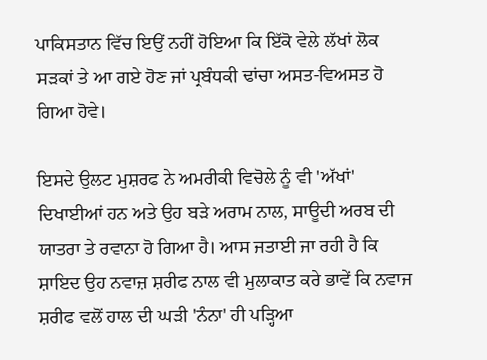ਪਾਕਿਸਤਾਨ ਵਿੱਚ ਇਉਂ ਨਹੀਂ ਹੋਇਆ ਕਿ ਇੱਕੋ ਵੇਲੇ ਲੱਖਾਂ ਲੋਕ ਸੜਕਾਂ ਤੇ ਆ ਗਏ ਹੋਣ ਜਾਂ ਪ੍ਰਬੰਧਕੀ ਢਾਂਚਾ ਅਸਤ-ਵਿਅਸਤ ਹੋ ਗਿਆ ਹੋਵੇ।

ਇਸਦੇ ਉਲਟ ਮੁਸ਼ਰਫ ਨੇ ਅਮਰੀਕੀ ਵਿਚੋਲੇ ਨੂੰ ਵੀ 'ਅੱਖਾਂ' ਦਿਖਾਈਆਂ ਹਨ ਅਤੇ ਉਹ ਬੜੇ ਅਰਾਮ ਨਾਲ, ਸਾਊਦੀ ਅਰਬ ਦੀ ਯਾਤਰਾ ਤੇ ਰਵਾਨਾ ਹੋ ਗਿਆ ਹੈ। ਆਸ ਜਤਾਈ ਜਾ ਰਹੀ ਹੈ ਕਿ ਸ਼ਾਇਦ ਉਹ ਨਵਾਜ਼ ਸ਼ਰੀਫ ਨਾਲ ਵੀ ਮੁਲਾਕਾਤ ਕਰੇ ਭਾਵੇਂ ਕਿ ਨਵਾਜ ਸ਼ਰੀਫ ਵਲੋਂ ਹਾਲ ਦੀ ਘੜੀ 'ਨੰਨਾ' ਹੀ ਪੜ੍ਹਿਆ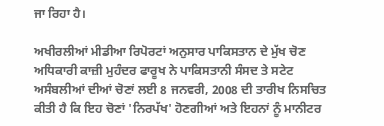ਜਾ ਰਿਹਾ ਹੈ।

ਅਖੀਰਲੀਆਂ ਮੀਡੀਆ ਰਿਪੋਰਟਾਂ ਅਨੁਸਾਰ ਪਾਕਿਸਤਾਨ ਦੇ ਮੁੱਖ ਚੋਣ ਅਧਿਕਾਰੀ ਕਾਜ਼ੀ ਮੁਹੰਦਰ ਫਾਰੂਖ ਨੇ ਪਾਕਿਸਤਾਨੀ ਸੰਸਦ ਤੇ ਸਟੇਟ ਅਸੰਬਲੀਆਂ ਦੀਆਂ ਚੋਣਾਂ ਲਈ 8 ਜਨਵਰੀ, 2008 ਦੀ ਤਾਰੀਖ ਨਿਸਚਿਤ ਕੀਤੀ ਹੈ ਕਿ ਇਹ ਚੋਣਾਂ 'ਨਿਰਪੱਖ' ਹੋਣਗੀਆਂ ਅਤੇ ਇਹਨਾਂ ਨੂੰ ਮਾਨੀਟਰ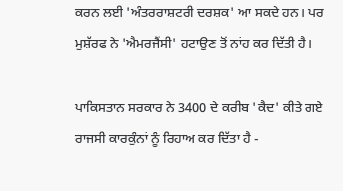ਕਰਨ ਲਈ 'ਅੰਤਰਰਾਸ਼ਟਰੀ ਦਰਸ਼ਕ' ਆ ਸਕਦੇ ਹਨ। ਪਰ ਮੁਸ਼ੱਰਫ ਨੇ 'ਐਮਰਜੈਂਸੀ' ਹਟਾਉਣ ਤੋਂ ਨਾਂਹ ਕਰ ਦਿੱਤੀ ਹੈ।

ਪਾਕਿਸਤਾਨ ਸਰਕਾਰ ਨੇ 3400 ਦੇ ਕਰੀਬ 'ਕੈਦ' ਕੀਤੇ ਗਏ ਰਾਜਸੀ ਕਾਰਕੁੰਨਾਂ ਨੂੰ ਰਿਹਾਅ ਕਰ ਦਿੱਤਾ ਹੈ -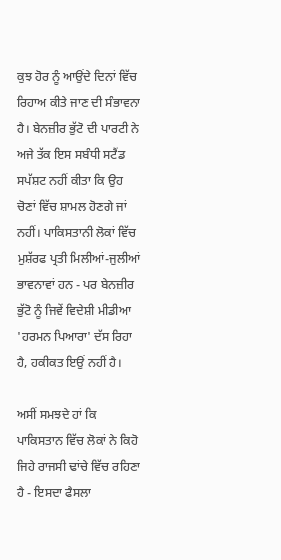ਕੁਝ ਹੋਰ ਨੂੰ ਆਉਂਦੇ ਦਿਨਾਂ ਵਿੱਚ ਰਿਹਾਅ ਕੀਤੇ ਜਾਣ ਦੀ ਸੰਭਾਵਨਾ ਹੈ। ਬੇਨਜ਼ੀਰ ਭੁੱਟੋ ਦੀ ਪਾਰਟੀ ਨੇ ਅਜੇ ਤੱਕ ਇਸ ਸਬੰਧੀ ਸਟੈਂਡ ਸਪੱਸ਼ਟ ਨਹੀਂ ਕੀਤਾ ਕਿ ਉਹ ਚੋਣਾਂ ਵਿੱਚ ਸ਼ਾਮਲ ਹੋਣਗੇ ਜਾਂ ਨਹੀਂ। ਪਾਕਿਸਤਾਨੀ ਲੋਕਾਂ ਵਿੱਚ ਮੁਸ਼ੱਰਫ ਪ੍ਰਤੀ ਮਿਲੀਆਂ-ਜੁਲੀਆਂ ਭਾਵਨਾਵਾਂ ਹਨ - ਪਰ ਬੇਨਜ਼ੀਰ ਭੁੱਟੋ ਨੂੰ ਜਿਵੇਂ ਵਿਦੇਸ਼ੀ ਮੀਡੀਆ 'ਹਰਮਨ ਪਿਆਰਾ' ਦੱਸ ਰਿਹਾ ਹੈ, ਹਕੀਕਤ ਇਉਂ ਨਹੀਂ ਹੈ।

ਅਸੀਂ ਸਮਝਦੇ ਹਾਂ ਕਿ ਪਾਕਿਸਤਾਨ ਵਿੱਚ ਲੋਕਾਂ ਨੇ ਕਿਹੋ ਜਿਹੇ ਰਾਜਸੀ ਢਾਂਚੇ ਵਿੱਚ ਰਹਿਣਾ ਹੈ - ਇਸਦਾ ਫੈਸਲਾ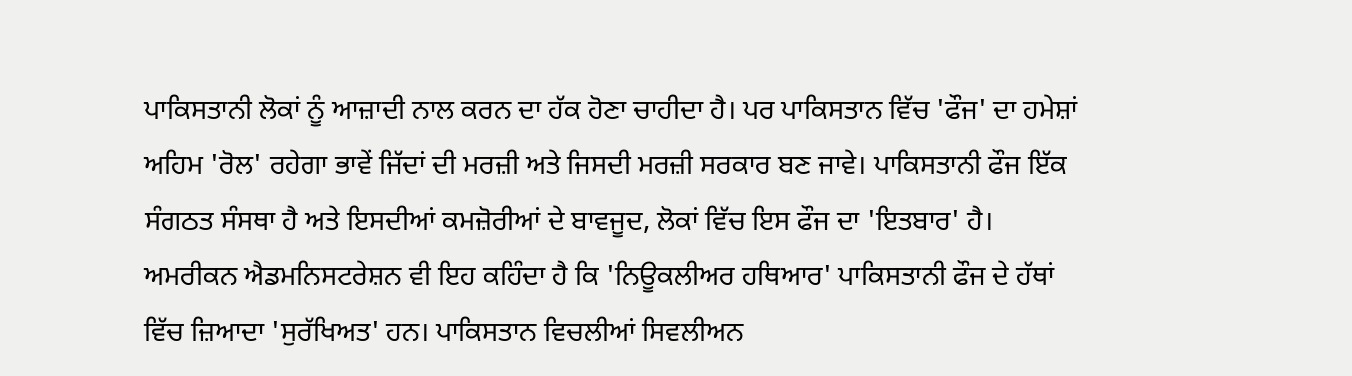ਪਾਕਿਸਤਾਨੀ ਲੋਕਾਂ ਨੂੰ ਆਜ਼ਾਦੀ ਨਾਲ ਕਰਨ ਦਾ ਹੱਕ ਹੋਣਾ ਚਾਹੀਦਾ ਹੈ। ਪਰ ਪਾਕਿਸਤਾਨ ਵਿੱਚ 'ਫੌਜ' ਦਾ ਹਮੇਸ਼ਾਂ ਅਹਿਮ 'ਰੋਲ' ਰਹੇਗਾ ਭਾਵੇਂ ਜਿੱਦਾਂ ਦੀ ਮਰਜ਼ੀ ਅਤੇ ਜਿਸਦੀ ਮਰਜ਼ੀ ਸਰਕਾਰ ਬਣ ਜਾਵੇ। ਪਾਕਿਸਤਾਨੀ ਫੌਜ ਇੱਕ ਸੰਗਠਤ ਸੰਸਥਾ ਹੈ ਅਤੇ ਇਸਦੀਆਂ ਕਮਜ਼ੋਰੀਆਂ ਦੇ ਬਾਵਜੂਦ, ਲੋਕਾਂ ਵਿੱਚ ਇਸ ਫੌਜ ਦਾ 'ਇਤਬਾਰ' ਹੈ। ਅਮਰੀਕਨ ਐਡਮਨਿਸਟਰੇਸ਼ਨ ਵੀ ਇਹ ਕਹਿੰਦਾ ਹੈ ਕਿ 'ਨਿਊਕਲੀਅਰ ਹਥਿਆਰ' ਪਾਕਿਸਤਾਨੀ ਫੌਜ ਦੇ ਹੱਥਾਂ ਵਿੱਚ ਜ਼ਿਆਦਾ 'ਸੁਰੱਖਿਅਤ' ਹਨ। ਪਾਕਿਸਤਾਨ ਵਿਚਲੀਆਂ ਸਿਵਲੀਅਨ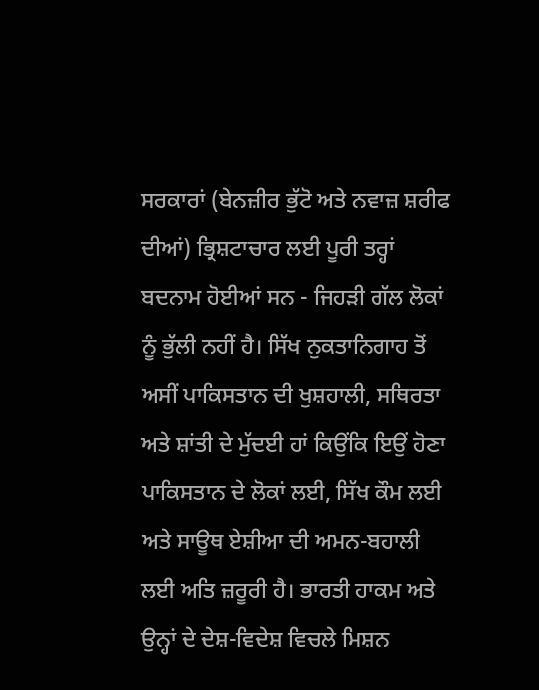ਸਰਕਾਰਾਂ (ਬੇਨਜ਼ੀਰ ਭੁੱਟੋ ਅਤੇ ਨਵਾਜ਼ ਸ਼ਰੀਫ ਦੀਆਂ) ਭ੍ਰਿਸ਼ਟਾਚਾਰ ਲਈ ਪੂਰੀ ਤਰ੍ਹਾਂ ਬਦਨਾਮ ਹੋਈਆਂ ਸਨ - ਜਿਹੜੀ ਗੱਲ ਲੋਕਾਂ ਨੂੰ ਭੁੱਲੀ ਨਹੀਂ ਹੈ। ਸਿੱਖ ਨੁਕਤਾਨਿਗਾਹ ਤੋਂ ਅਸੀਂ ਪਾਕਿਸਤਾਨ ਦੀ ਖੁਸ਼ਹਾਲੀ, ਸਥਿਰਤਾ ਅਤੇ ਸ਼ਾਂਤੀ ਦੇ ਮੁੱਦਈ ਹਾਂ ਕਿਉਂਕਿ ਇਉਂ ਹੋਣਾ ਪਾਕਿਸਤਾਨ ਦੇ ਲੋਕਾਂ ਲਈ, ਸਿੱਖ ਕੌਮ ਲਈ ਅਤੇ ਸਾਊਥ ਏਸ਼ੀਆ ਦੀ ਅਮਨ-ਬਹਾਲੀ ਲਈ ਅਤਿ ਜ਼ਰੂਰੀ ਹੈ। ਭਾਰਤੀ ਹਾਕਮ ਅਤੇ ਉਨ੍ਹਾਂ ਦੇ ਦੇਸ਼-ਵਿਦੇਸ਼ ਵਿਚਲੇ ਮਿਸ਼ਨ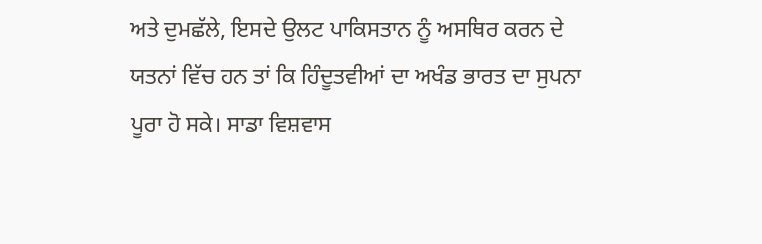ਅਤੇ ਦੁਮਛੱਲੇ, ਇਸਦੇ ਉਲਟ ਪਾਕਿਸਤਾਨ ਨੂੰ ਅਸਥਿਰ ਕਰਨ ਦੇ ਯਤਨਾਂ ਵਿੱਚ ਹਨ ਤਾਂ ਕਿ ਹਿੰਦੂਤਵੀਆਂ ਦਾ ਅਖੰਡ ਭਾਰਤ ਦਾ ਸੁਪਨਾ ਪੂਰਾ ਹੋ ਸਕੇ। ਸਾਡਾ ਵਿਸ਼ਵਾਸ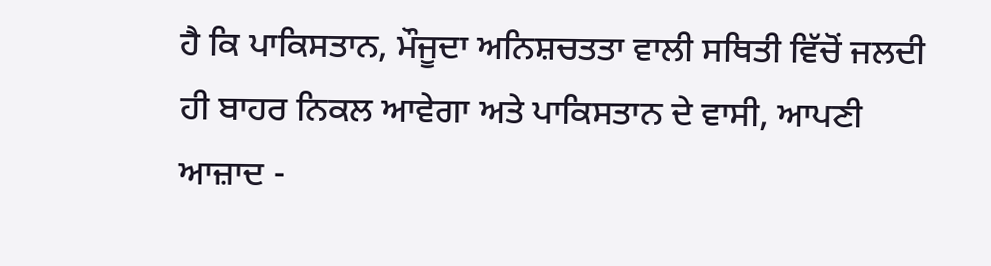ਹੈ ਕਿ ਪਾਕਿਸਤਾਨ, ਮੌਜੂਦਾ ਅਨਿਸ਼ਚਤਤਾ ਵਾਲੀ ਸਥਿਤੀ ਵਿੱਚੋਂ ਜਲਦੀ ਹੀ ਬਾਹਰ ਨਿਕਲ ਆਵੇਗਾ ਅਤੇ ਪਾਕਿਸਤਾਨ ਦੇ ਵਾਸੀ, ਆਪਣੀ ਆਜ਼ਾਦ -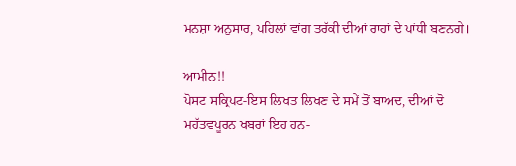ਮਨਸ਼ਾ ਅਨੁਸਾਰ, ਪਹਿਲਾਂ ਵਾਂਗ ਤਰੱਕੀ ਦੀਆਂ ਰਾਹਾਂ ਦੇ ਪਾਂਧੀ ਬਣਨਗੇ।

ਆਮੀਨ!!
ਪੋਸਟ ਸਕ੍ਰਿਪਟ-ਇਸ ਲਿਖਤ ਲਿਖਣ ਦੇ ਸਮੇਂ ਤੋਂ ਬਾਅਦ, ਦੀਆਂ ਦੋ ਮਹੱਤਵਪੂਰਨ ਖਬਰਾਂ ਇਹ ਹਨ-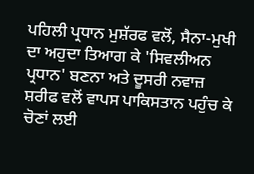ਪਹਿਲੀ ਪ੍ਰਧਾਨ ਮੁਸ਼ੱਰਫ ਵਲੋਂ, ਸੈਨਾ-ਮੁਖੀ ਦਾ ਅਹੁਦਾ ਤਿਆਗ ਕੇ 'ਸਿਵਲੀਅਨ ਪ੍ਰਧਾਨ' ਬਣਨਾ ਅਤੇ ਦੂਸਰੀ ਨਵਾਜ਼ ਸ਼ਰੀਫ ਵਲੋਂ ਵਾਪਸ ਪਾਕਿਸਤਾਨ ਪਹੁੰਚ ਕੇ ਚੋਣਾਂ ਲਈ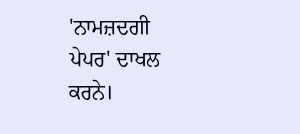'ਨਾਮਜ਼ਦਗੀ ਪੇਪਰ' ਦਾਖਲ ਕਰਨੇ।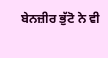ਬੇਨਜ਼ੀਰ ਭੁੱਟੋ ਨੇ ਵੀ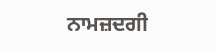ਨਾਮਜ਼ਦਗੀ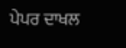ਪੇਪਰ ਦਾਖਲ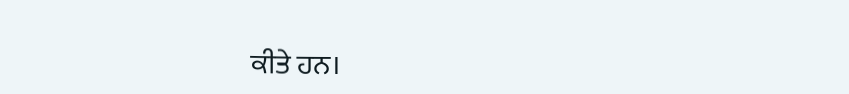ਕੀਤੇ ਹਨ।